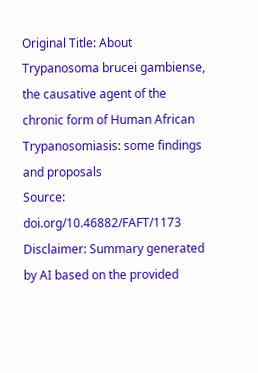Original Title: About Trypanosoma brucei gambiense, the causative agent of the chronic form of Human African Trypanosomiasis: some findings and proposals
Source: doi.org/10.46882/FAFT/1173
Disclaimer: Summary generated by AI based on the provided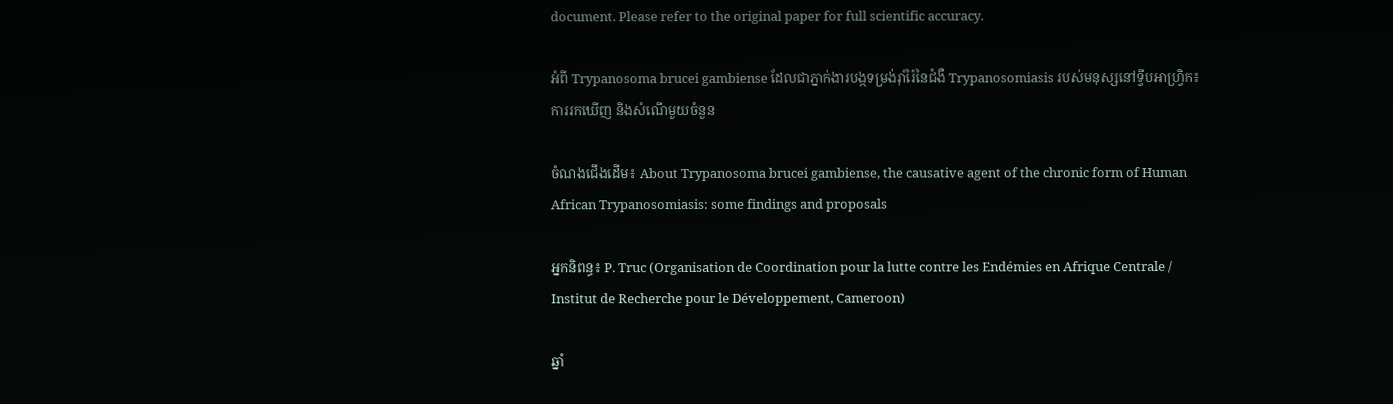document. Please refer to the original paper for full scientific accuracy.

អំពី Trypanosoma brucei gambiense ដែលជាភ្នាក់ងារបង្កទម្រង់រ៉ាំរ៉ៃនៃជំងឺ Trypanosomiasis របស់មនុស្សនៅទ្វីបអាហ្រ្វិក៖ ការរកឃើញ និងសំណើមួយចំនួន

ចំណងជើងដើម៖ About Trypanosoma brucei gambiense, the causative agent of the chronic form of Human African Trypanosomiasis: some findings and proposals

អ្នកនិពន្ធ៖ P. Truc (Organisation de Coordination pour la lutte contre les Endémies en Afrique Centrale / Institut de Recherche pour le Développement, Cameroon)

ឆ្នាំ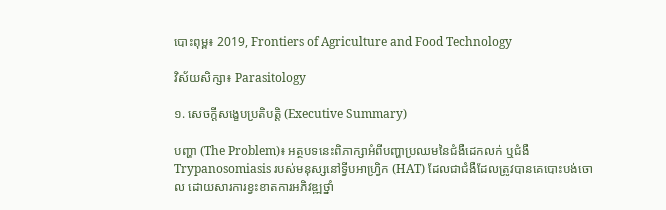បោះពុម្ព៖ 2019, Frontiers of Agriculture and Food Technology

វិស័យសិក្សា៖ Parasitology

១. សេចក្តីសង្ខេបប្រតិបត្តិ (Executive Summary)

បញ្ហា (The Problem)៖ អត្ថបទនេះពិភាក្សាអំពីបញ្ហាប្រឈមនៃជំងឺដេកលក់ ឬជំងឺ Trypanosomiasis របស់មនុស្សនៅទ្វីបអាហ្វ្រិក (HAT) ដែលជាជំងឺដែលត្រូវបានគេបោះបង់ចោល ដោយសារការខ្វះខាតការអភិវឌ្ឍថ្នាំ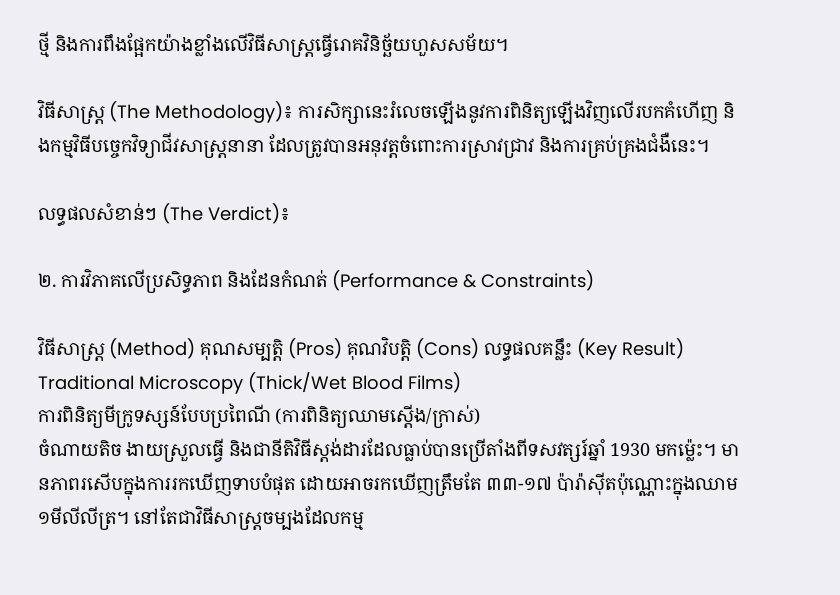ថ្មី និងការពឹងផ្អែកយ៉ាងខ្លាំងលើវិធីសាស្ត្រធ្វើរោគវិនិច្ឆ័យហួសសម័យ។

វិធីសាស្ត្រ (The Methodology)៖ ការសិក្សានេះរំលេចឡើងនូវការពិនិត្យឡើងវិញលើរបកគំហើញ និងកម្មវិធីបច្ចេកវិទ្យាជីវសាស្រ្តនានា ដែលត្រូវបានអនុវត្តចំពោះការស្រាវជ្រាវ និងការគ្រប់គ្រងជំងឺនេះ។

លទ្ធផលសំខាន់ៗ (The Verdict)៖

២. ការវិភាគលើប្រសិទ្ធភាព និងដែនកំណត់ (Performance & Constraints)

វិធីសាស្ត្រ (Method) គុណសម្បត្តិ (Pros) គុណវិបត្តិ (Cons) លទ្ធផលគន្លឹះ (Key Result)
Traditional Microscopy (Thick/Wet Blood Films)
ការពិនិត្យមីក្រូទស្សន៍បែបប្រពៃណី (ការពិនិត្យឈាមស្តើង/ក្រាស់)
ចំណាយតិច ងាយស្រួលធ្វើ និងជានីតិវិធីស្តង់ដារដែលធ្លាប់បានប្រើតាំងពីទសវត្សរ៍ឆ្នាំ 1930 មកម្ល៉េះ។ មានភាពរសើបក្នុងការរកឃើញទាបបំផុត ដោយអាចរកឃើញត្រឹមតែ ៣៣-១៧ ប៉ារ៉ាស៊ីតប៉ុណ្ណោះក្នុងឈាម ១មីលីលីត្រ។ នៅតែជាវិធីសាស្ត្រចម្បងដែលកម្ម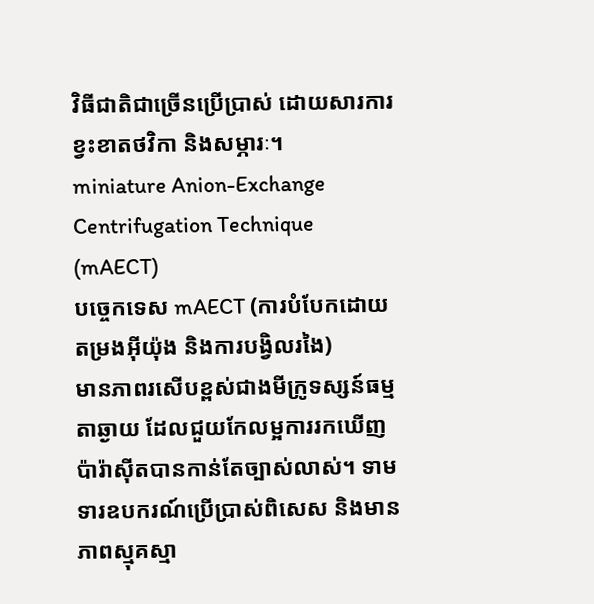វិធីជាតិជាច្រើនប្រើប្រាស់ ដោយសារការខ្វះខាតថវិកា និងសម្ភារៈ។
miniature Anion-Exchange Centrifugation Technique (mAECT)
បច្ចេកទេស mAECT (ការបំបែកដោយតម្រងអុីយ៉ុង និងការបង្វិលរងៃ)
មានភាពរសើបខ្ពស់ជាងមីក្រូទស្សន៍ធម្មតាឆ្ងាយ ដែលជួយកែលម្អការរកឃើញប៉ារ៉ាស៊ីតបានកាន់តែច្បាស់លាស់។ ទាមទារឧបករណ៍ប្រើប្រាស់ពិសេស និងមានភាពស្មុគស្មា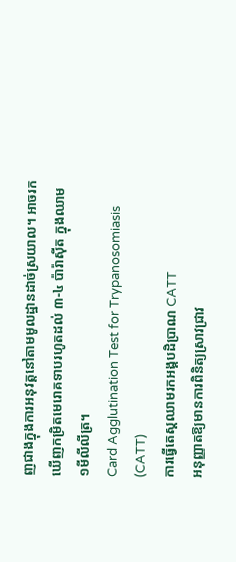ញជាងក្នុងការអនុវត្តនៅតាមមូលដ្ឋានដាច់ស្រយាល។ អាចរកឃើញកម្រិតមេរោគទាបរហូតដល់ ៣-៤ ប៉ារ៉ាស៊ីត ក្នុងឈាម ១មីលីលីត្រ។
Card Agglutination Test for Trypanosomiasis (CATT)
ការធ្វើតេស្តឈាមរកអង្គបដិប្រាណ CATT
អនុញ្ញាតឱ្យមានការពិនិត្យស្រាវជ្រាវ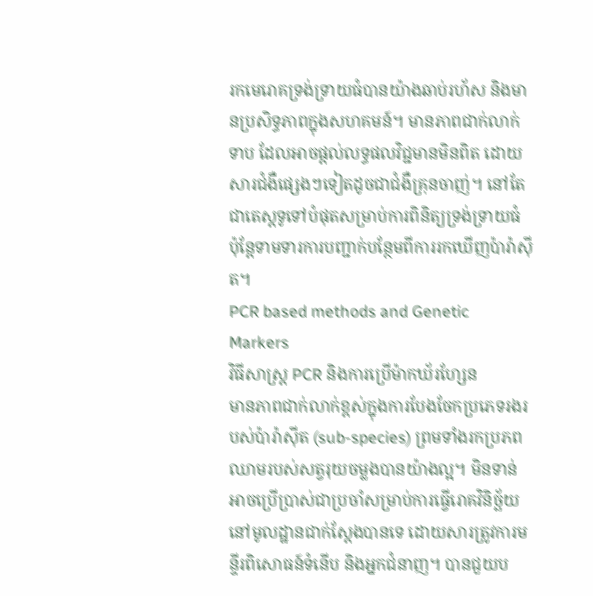រកមេរោគទ្រង់ទ្រាយធំបានយ៉ាងឆាប់រហ័ស និងមានប្រសិទ្ធភាពក្នុងសហគមន៍។ មានភាពជាក់លាក់ទាប ដែលអាចផ្តល់លទ្ធផលវិជ្ជមានមិនពិត ដោយសារជំងឺផ្សេងៗទៀតដូចជាជំងឺគ្រុនចាញ់។ នៅតែជាតេស្តទូទៅបំផុតសម្រាប់ការពិនិត្យទ្រង់ទ្រាយធំ ប៉ុន្តែទាមទារការបញ្ជាក់បន្ថែមពីការរកឃើញប៉ារ៉ាស៊ីត។
PCR based methods and Genetic Markers
វិធីសាស្ត្រ PCR និងការប្រើម៉ាកឃ័រហ្សែន
មានភាពជាក់លាក់ខ្ពស់ក្នុងការបែងចែកប្រភេទរងរបស់ប៉ារ៉ាស៊ីត (sub-species) ព្រមទាំងរកប្រភពឈាមរបស់សត្វរុយចម្លងបានយ៉ាងល្អ។ មិនទាន់អាចប្រើប្រាស់ជាប្រចាំសម្រាប់ការធ្វើរោគវិនិច្ឆ័យនៅមូលដ្ឋានជាក់ស្តែងបានទេ ដោយសារត្រូវការមន្ទីរពិសោធន៍ទំនើប និងអ្នកជំនាញ។ បានជួយប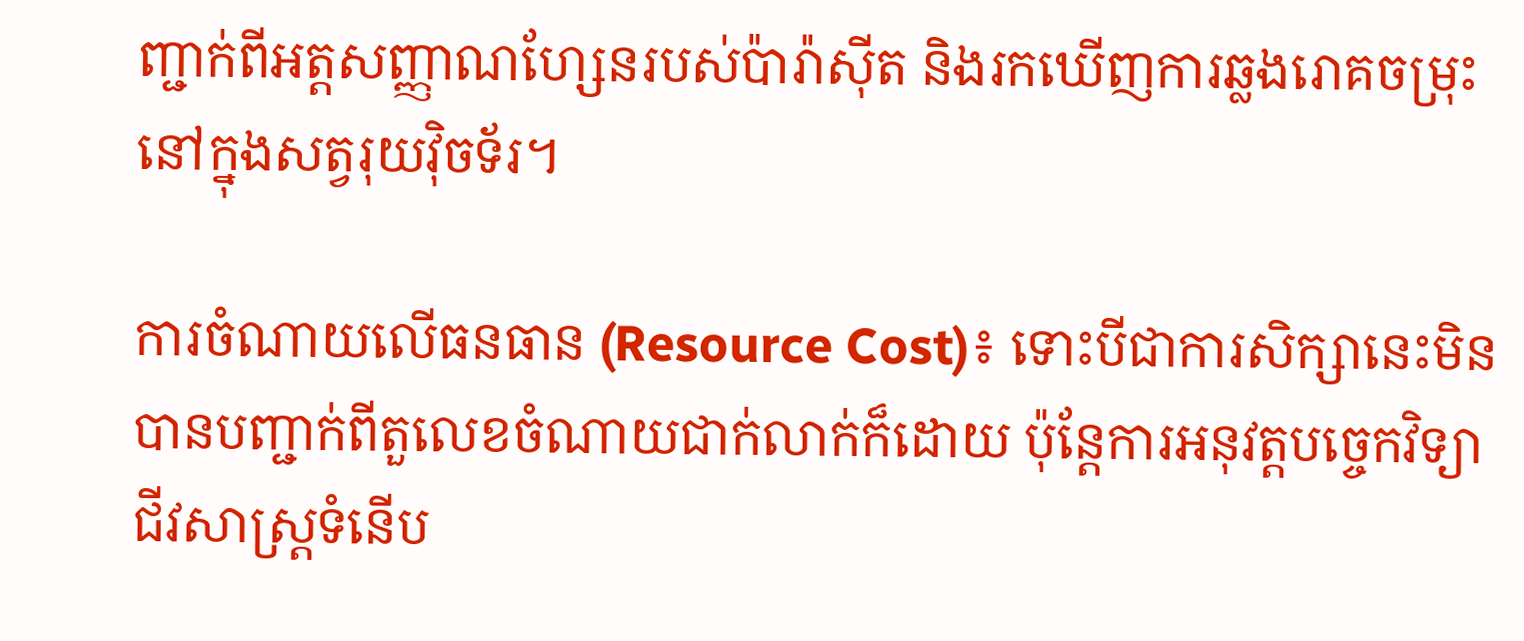ញ្ជាក់ពីអត្តសញ្ញាណហ្សែនរបស់ប៉ារ៉ាស៊ីត និងរកឃើញការឆ្លងរោគចម្រុះនៅក្នុងសត្វរុយវ៉ិចទ័រ។

ការចំណាយលើធនធាន (Resource Cost)៖ ទោះបីជាការសិក្សានេះមិនបានបញ្ជាក់ពីតួលេខចំណាយជាក់លាក់ក៏ដោយ ប៉ុន្តែការអនុវត្តបច្ចេកវិទ្យាជីវសាស្រ្តទំនើប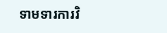ទាមទារការវិ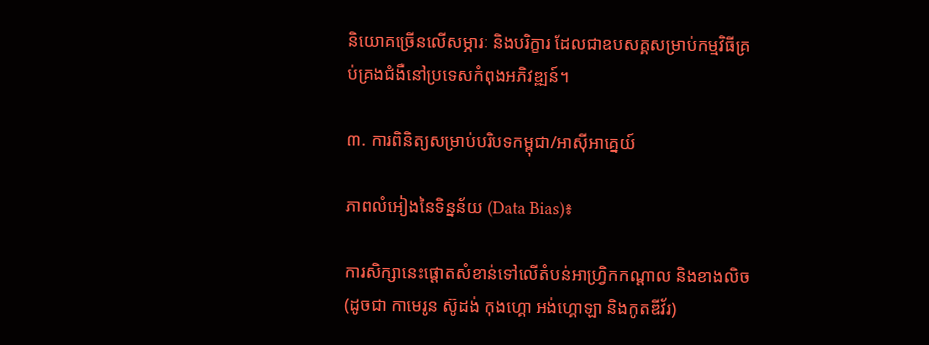និយោគច្រើនលើសម្ភារៈ និងបរិក្ខារ ដែលជាឧបសគ្គសម្រាប់កម្មវិធីគ្រប់គ្រងជំងឺនៅប្រទេសកំពុងអភិវឌ្ឍន៍។

៣. ការពិនិត្យសម្រាប់បរិបទកម្ពុជា/អាស៊ីអាគ្នេយ៍

ភាពលំអៀងនៃទិន្នន័យ (Data Bias)៖

ការសិក្សានេះផ្តោតសំខាន់ទៅលើតំបន់អាហ្វ្រិកកណ្តាល និងខាងលិច (ដូចជា កាមេរូន ស៊ូដង់ កុងហ្គោ អង់ហ្គោឡា និងកូតឌីវ័រ)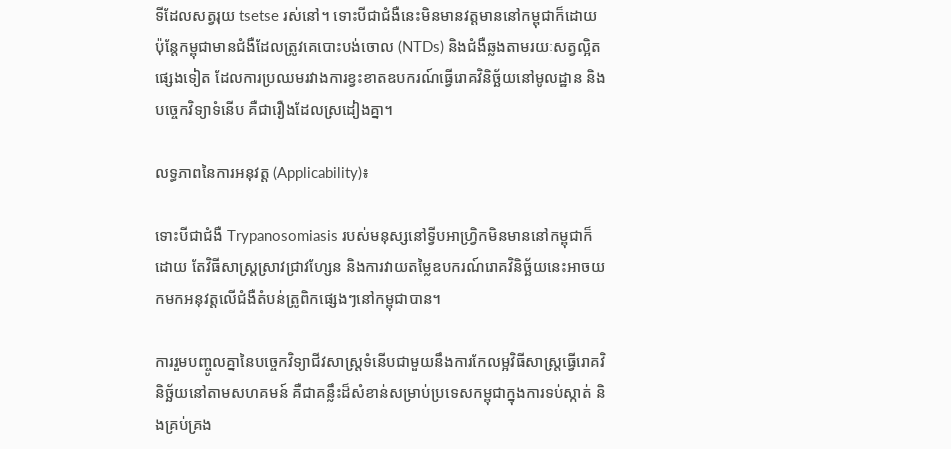ទីដែលសត្វរុយ tsetse រស់នៅ។ ទោះបីជាជំងឺនេះមិនមានវត្តមាននៅកម្ពុជាក៏ដោយ ប៉ុន្តែកម្ពុជាមានជំងឺដែលត្រូវគេបោះបង់ចោល (NTDs) និងជំងឺឆ្លងតាមរយៈសត្វល្អិតផ្សេងទៀត ដែលការប្រឈមរវាងការខ្វះខាតឧបករណ៍ធ្វើរោគវិនិច្ឆ័យនៅមូលដ្ឋាន និងបច្ចេកវិទ្យាទំនើប គឺជារឿងដែលស្រដៀងគ្នា។

លទ្ធភាពនៃការអនុវត្ត (Applicability)៖

ទោះបីជាជំងឺ Trypanosomiasis របស់មនុស្សនៅទ្វីបអាហ្វ្រិកមិនមាននៅកម្ពុជាក៏ដោយ តែវិធីសាស្ត្រស្រាវជ្រាវហ្សែន និងការវាយតម្លៃឧបករណ៍រោគវិនិច្ឆ័យនេះអាចយកមកអនុវត្តលើជំងឺតំបន់ត្រូពិកផ្សេងៗនៅកម្ពុជាបាន។

ការរួមបញ្ចូលគ្នានៃបច្ចេកវិទ្យាជីវសាស្រ្តទំនើបជាមួយនឹងការកែលម្អវិធីសាស្ត្រធ្វើរោគវិនិច្ឆ័យនៅតាមសហគមន៍ គឺជាគន្លឹះដ៏សំខាន់សម្រាប់ប្រទេសកម្ពុជាក្នុងការទប់ស្កាត់ និងគ្រប់គ្រង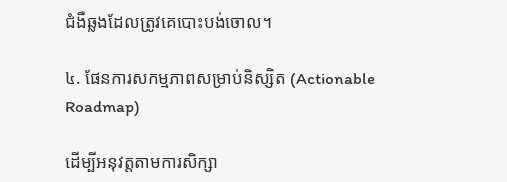ជំងឺឆ្លងដែលត្រូវគេបោះបង់ចោល។

៤. ផែនការសកម្មភាពសម្រាប់និស្សិត (Actionable Roadmap)

ដើម្បីអនុវត្តតាមការសិក្សា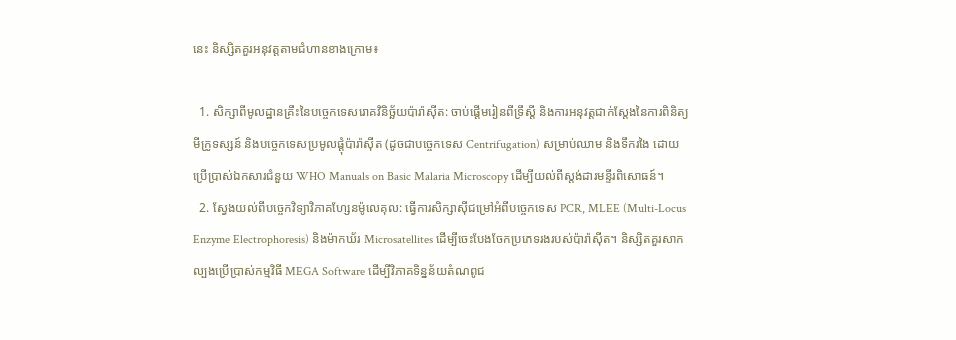នេះ និស្សិតគួរអនុវត្តតាមជំហានខាងក្រោម៖

  1. សិក្សាពីមូលដ្ឋានគ្រឹះនៃបច្ចេកទេសរោគវិនិច្ឆ័យប៉ារ៉ាស៊ីត: ចាប់ផ្តើមរៀនពីទ្រឹស្តី និងការអនុវត្តជាក់ស្តែងនៃការពិនិត្យមីក្រូទស្សន៍ និងបច្ចេកទេសប្រមូលផ្តុំប៉ារ៉ាស៊ីត (ដូចជាបច្ចេកទេស Centrifugation) សម្រាប់ឈាម និងទឹករងៃ ដោយប្រើប្រាស់ឯកសារជំនួយ WHO Manuals on Basic Malaria Microscopy ដើម្បីយល់ពីស្តង់ដារមន្ទីរពិសោធន៍។
  2. ស្វែងយល់ពីបច្ចេកវិទ្យាវិភាគហ្សែនម៉ូលេគុល: ធ្វើការសិក្សាស៊ីជម្រៅអំពីបច្ចេកទេស PCR, MLEE (Multi-Locus Enzyme Electrophoresis) និងម៉ាកឃ័រ Microsatellites ដើម្បីចេះបែងចែកប្រភេទរងរបស់ប៉ារ៉ាស៊ីត។ និស្សិតគួរសាកល្បងប្រើប្រាស់កម្មវិធី MEGA Software ដើម្បីវិភាគទិន្នន័យតំណពូជ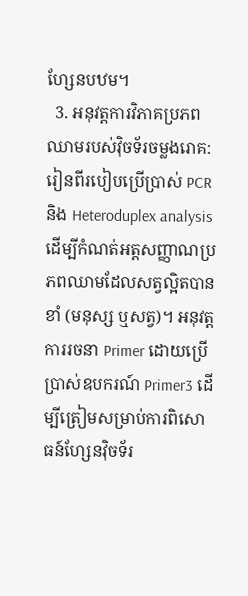ហ្សែនបឋម។
  3. អនុវត្តការវិភាគប្រភពឈាមរបស់វ៉ិចទ័រចម្លងរោគ: រៀនពីរបៀបប្រើប្រាស់ PCR និង Heteroduplex analysis ដើម្បីកំណត់អត្តសញ្ញាណប្រភពឈាមដែលសត្វល្អិតបានខាំ (មនុស្ស ឬសត្វ)។ អនុវត្តការរចនា Primer ដោយប្រើប្រាស់ឧបករណ៍ Primer3 ដើម្បីត្រៀមសម្រាប់ការពិសោធន៍ហ្សែនវ៉ិចទ័រ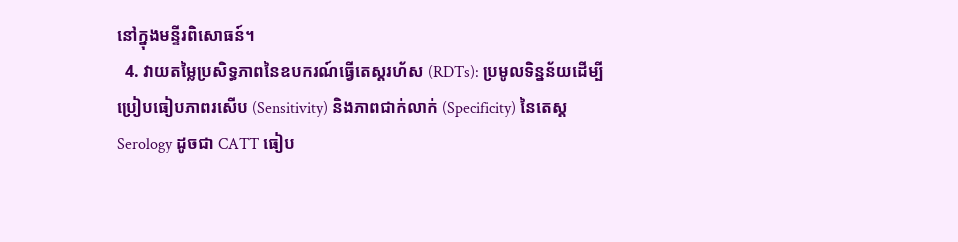នៅក្នុងមន្ទីរពិសោធន៍។
  4. វាយតម្លៃប្រសិទ្ធភាពនៃឧបករណ៍ធ្វើតេស្តរហ័ស (RDTs): ប្រមូលទិន្នន័យដើម្បីប្រៀបធៀបភាពរសើប (Sensitivity) និងភាពជាក់លាក់ (Specificity) នៃតេស្ត Serology ដូចជា CATT ធៀប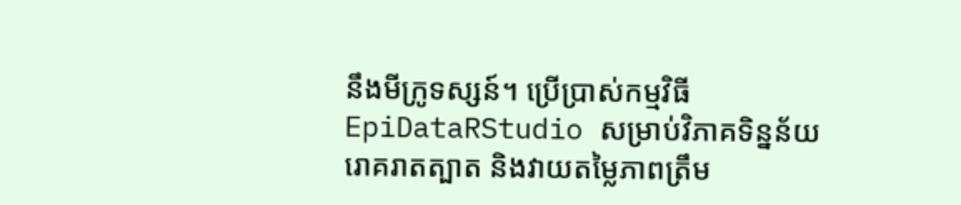នឹងមីក្រូទស្សន៍។ ប្រើប្រាស់កម្មវិធី EpiDataRStudio សម្រាប់វិភាគទិន្នន័យរោគរាតត្បាត និងវាយតម្លៃភាពត្រឹម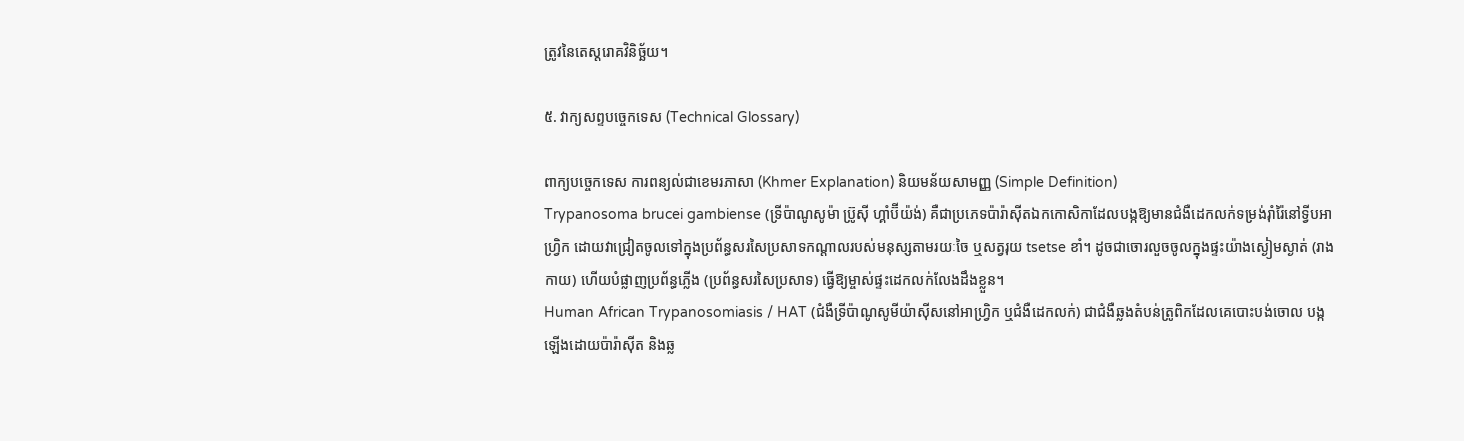ត្រូវនៃតេស្តរោគវិនិច្ឆ័យ។

៥. វាក្យសព្ទបច្ចេកទេស (Technical Glossary)

ពាក្យបច្ចេកទេស ការពន្យល់ជាខេមរភាសា (Khmer Explanation) និយមន័យសាមញ្ញ (Simple Definition)
Trypanosoma brucei gambiense (ទ្រីប៉ាណូសូម៉ា ប្រ៊ូស៊ី ហ្គាំប៊ីយ៉ង់) គឺជាប្រភេទប៉ារ៉ាស៊ីតឯកកោសិកាដែលបង្កឱ្យមានជំងឺដេកលក់ទម្រង់រ៉ាំរ៉ៃនៅទ្វីបអាហ្វ្រិក ដោយវាជ្រៀតចូលទៅក្នុងប្រព័ន្ធសរសៃប្រសាទកណ្តាលរបស់មនុស្សតាមរយៈចៃ ឬសត្វរុយ tsetse ខាំ។ ដូចជាចោរលួចចូលក្នុងផ្ទះយ៉ាងស្ងៀមស្ងាត់ (រាងកាយ) ហើយបំផ្លាញប្រព័ន្ធភ្លើង (ប្រព័ន្ធសរសៃប្រសាទ) ធ្វើឱ្យម្ចាស់ផ្ទះដេកលក់លែងដឹងខ្លួន។
Human African Trypanosomiasis / HAT (ជំងឺទ្រីប៉ាណូសូមីយ៉ាស៊ីសនៅអាហ្វ្រិក ឬជំងឺដេកលក់) ជាជំងឺឆ្លងតំបន់ត្រូពិកដែលគេបោះបង់ចោល បង្កឡើងដោយប៉ារ៉ាស៊ីត និងឆ្ល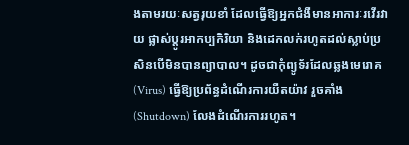ងតាមរយៈសត្វរុយខាំ ដែលធ្វើឱ្យអ្នកជំងឺមានអាការៈរវើរវាយ ផ្លាស់ប្តូរអាកប្បកិរិយា និងដេកលក់រហូតដល់ស្លាប់ប្រសិនបើមិនបានព្យាបាល។ ដូចជាកុំព្យូទ័រដែលឆ្លងមេរោគ (Virus) ធ្វើឱ្យប្រព័ន្ធដំណើរការយឺតយ៉ាវ រួចគាំង (Shutdown) លែងដំណើរការរហូត។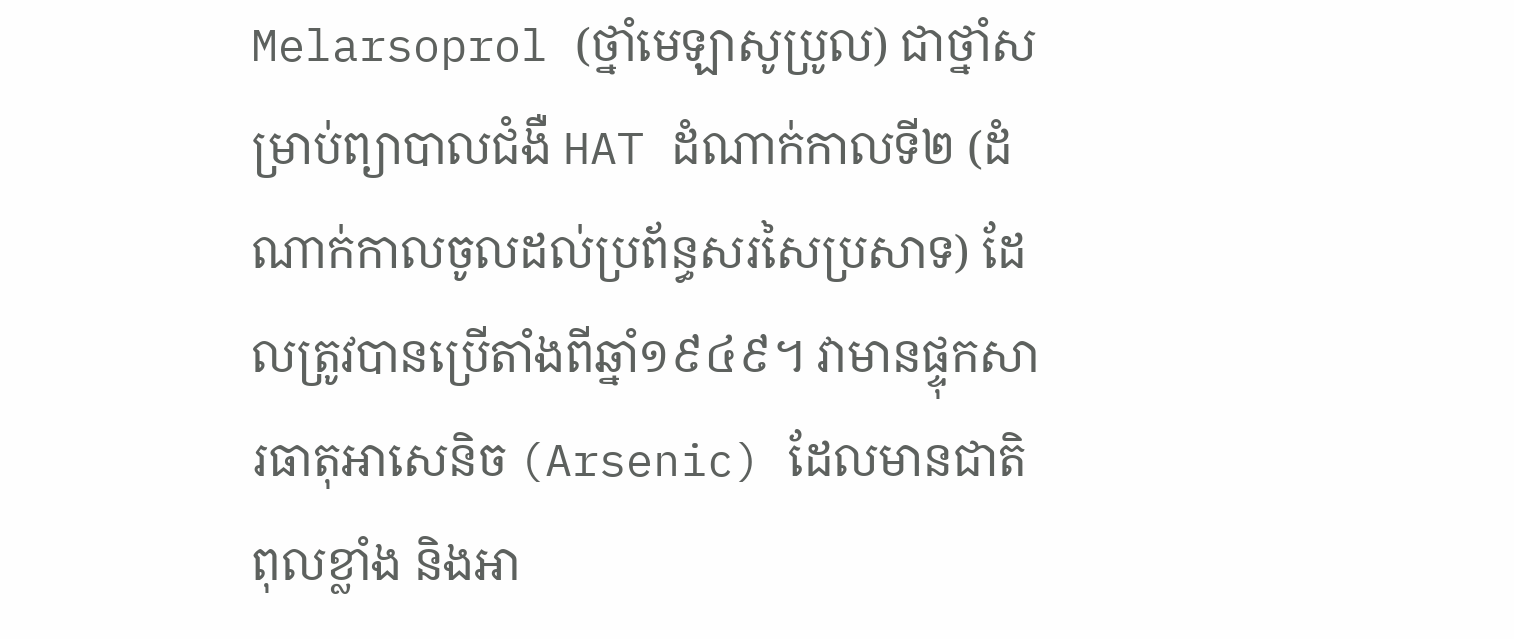Melarsoprol (ថ្នាំមេឡាសូប្រូល) ជាថ្នាំសម្រាប់ព្យាបាលជំងឺ HAT ដំណាក់កាលទី២ (ដំណាក់កាលចូលដល់ប្រព័ន្ធសរសៃប្រសាទ) ដែលត្រូវបានប្រើតាំងពីឆ្នាំ១៩៤៩។ វាមានផ្ទុកសារធាតុអាសេនិច (Arsenic) ដែលមានជាតិពុលខ្លាំង និងអា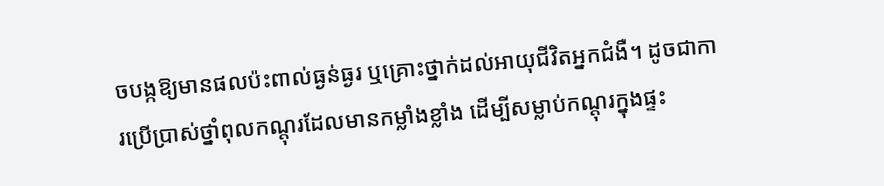ចបង្កឱ្យមានផលប៉ះពាល់ធ្ងន់ធ្ងរ ឬគ្រោះថ្នាក់ដល់អាយុជីវិតអ្នកជំងឺ។ ដូចជាការប្រើប្រាស់ថ្នាំពុលកណ្តុរដែលមានកម្លាំងខ្លាំង ដើម្បីសម្លាប់កណ្តុរក្នុងផ្ទះ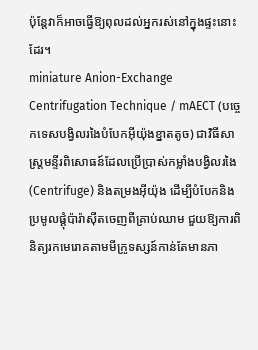ប៉ុន្តែវាក៏អាចធ្វើឱ្យពុលដល់អ្នករស់នៅក្នុងផ្ទះនោះដែរ។
miniature Anion-Exchange Centrifugation Technique / mAECT (បច្ចេកទេសបង្វិលរងៃបំបែកអុីយ៉ុងខ្នាតតូច) ជាវិធីសាស្ត្រមន្ទីរពិសោធន៍ដែលប្រើប្រាស់កម្លាំងបង្វិលរងៃ (Centrifuge) និងតម្រងអុីយ៉ុង ដើម្បីបំបែកនិងប្រមូលផ្តុំប៉ារ៉ាស៊ីតចេញពីគ្រាប់ឈាម ជួយឱ្យការពិនិត្យរកមេរោគតាមមីក្រូទស្សន៍កាន់តែមានភា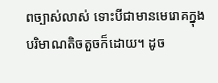ពច្បាស់លាស់ ទោះបីជាមានមេរោគក្នុងបរិមាណតិចតួចក៏ដោយ។ ដូច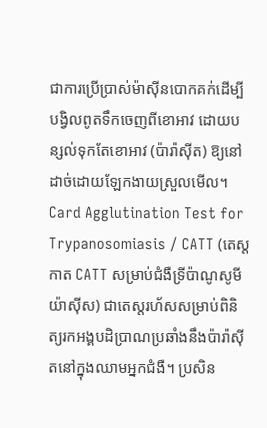ជាការប្រើប្រាស់ម៉ាស៊ីនបោកគក់ដើម្បីបង្វិលពូតទឹកចេញពីខោអាវ ដោយបន្សល់ទុកតែខោអាវ (ប៉ារ៉ាស៊ីត) ឱ្យនៅដាច់ដោយឡែកងាយស្រួលមើល។
Card Agglutination Test for Trypanosomiasis / CATT (តេស្តកាត CATT សម្រាប់ជំងឺទ្រីប៉ាណូសូមីយ៉ាស៊ីស) ជាតេស្តរហ័សសម្រាប់ពិនិត្យរកអង្គបដិប្រាណប្រឆាំងនឹងប៉ារ៉ាស៊ីតនៅក្នុងឈាមអ្នកជំងឺ។ ប្រសិន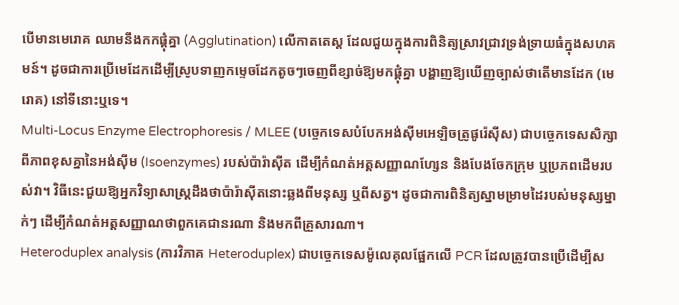បើមានមេរោគ ឈាមនឹងកកផ្តុំគ្នា (Agglutination) លើកាតតេស្ត ដែលជួយក្នុងការពិនិត្យស្រាវជ្រាវទ្រង់ទ្រាយធំក្នុងសហគមន៍។ ដូចជាការប្រើមេដែកដើម្បីស្រូបទាញកម្ទេចដែកតូចៗចេញពីខ្សាច់ឱ្យមកផ្តុំគ្នា បង្ហាញឱ្យឃើញច្បាស់ថាតើមានដែក (មេរោគ) នៅទីនោះឬទេ។
Multi-Locus Enzyme Electrophoresis / MLEE (បច្ចេកទេសបំបែកអង់ស៊ីមអេឡិចត្រូផូរ៉េស៊ីស) ជាបច្ចេកទេសសិក្សាពីភាពខុសគ្នានៃអង់ស៊ីម (Isoenzymes) របស់ប៉ារ៉ាស៊ីត ដើម្បីកំណត់អត្តសញ្ញាណហ្សែន និងបែងចែកក្រុម ឬប្រភពដើមរបស់វា។ វិធីនេះជួយឱ្យអ្នកវិទ្យាសាស្ត្រដឹងថាប៉ារ៉ាស៊ីតនោះឆ្លងពីមនុស្ស ឬពីសត្វ។ ដូចជាការពិនិត្យស្នាមម្រាមដៃរបស់មនុស្សម្នាក់ៗ ដើម្បីកំណត់អត្តសញ្ញាណថាពួកគេជានរណា និងមកពីគ្រួសារណា។
Heteroduplex analysis (ការវិភាគ Heteroduplex) ជាបច្ចេកទេសម៉ូលេគុលផ្អែកលើ PCR ដែលត្រូវបានប្រើដើម្បីស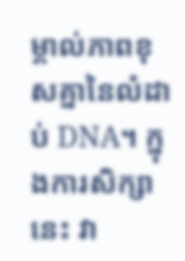ម្គាល់ភាពខុសគ្នានៃលំដាប់ DNA។ ក្នុងការសិក្សានេះ វា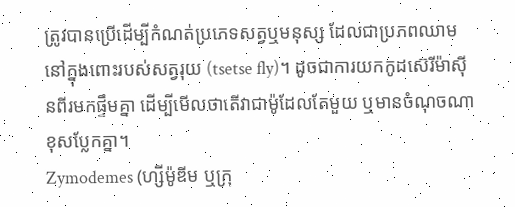ត្រូវបានប្រើដើម្បីកំណត់ប្រភេទសត្វឬមនុស្ស ដែលជាប្រភពឈាមនៅក្នុងពោះរបស់សត្វរុយ (tsetse fly)។ ដូចជាការយកកូដស៊េរីម៉ាស៊ីនពីរមកផ្ទឹមគ្នា ដើម្បីមើលថាតើវាជាម៉ូដែលតែមួយ ឬមានចំណុចណាខុសប្លែកគ្នា។
Zymodemes (ហ្សីម៉ូឌីម ឬក្រុ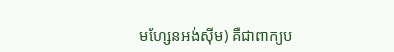មហ្សែនអង់ស៊ីម) គឺជាពាក្យប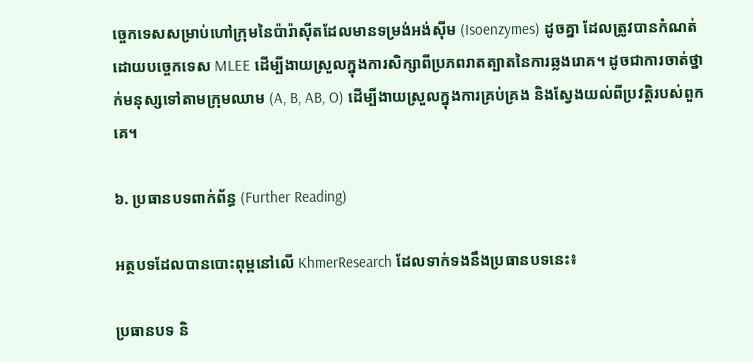ច្ចេកទេសសម្រាប់ហៅក្រុមនៃប៉ារ៉ាស៊ីតដែលមានទម្រង់អង់ស៊ីម (Isoenzymes) ដូចគ្នា ដែលត្រូវបានកំណត់ដោយបច្ចេកទេស MLEE ដើម្បីងាយស្រួលក្នុងការសិក្សាពីប្រភពរាតត្បាតនៃការឆ្លងរោគ។ ដូចជាការចាត់ថ្នាក់មនុស្សទៅតាមក្រុមឈាម (A, B, AB, O) ដើម្បីងាយស្រួលក្នុងការគ្រប់គ្រង និងស្វែងយល់ពីប្រវត្តិរបស់ពួកគេ។

៦. ប្រធានបទពាក់ព័ន្ធ (Further Reading)

អត្ថបទដែលបានបោះពុម្ពនៅលើ KhmerResearch ដែលទាក់ទងនឹងប្រធានបទនេះ៖

ប្រធានបទ និ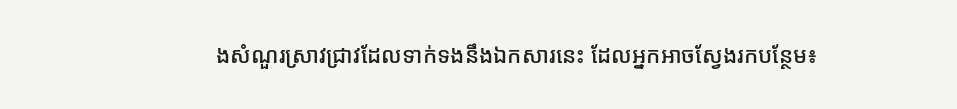ងសំណួរស្រាវជ្រាវដែលទាក់ទងនឹងឯកសារនេះ ដែលអ្នកអាចស្វែងរកបន្ថែម៖